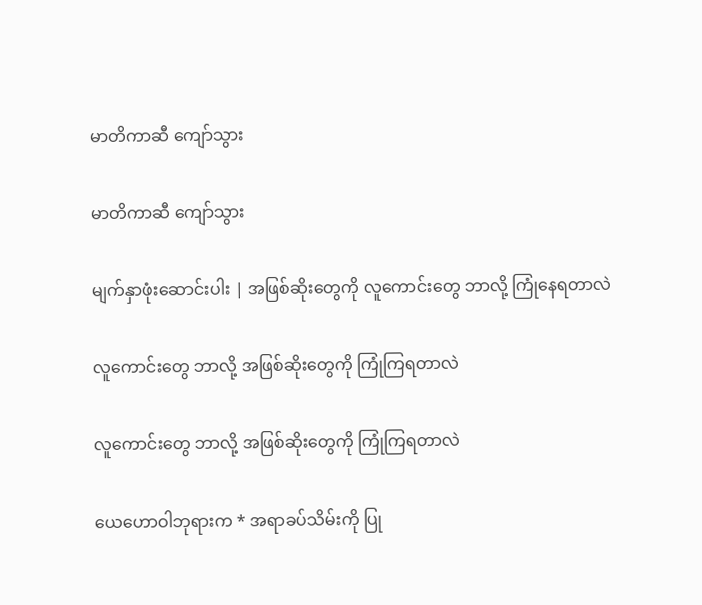မာတိကာဆီ ကျော်သွား

မာတိကာဆီ ကျော်သွား

မျက်နှာဖုံးဆောင်းပါး | အဖြစ်ဆိုးတွေကို လူကောင်းတွေ ဘာလို့ ကြုံနေရတာလဲ

လူကောင်းတွေ ဘာလို့ အဖြစ်ဆိုးတွေကို ကြုံကြရတာလဲ

လူကောင်းတွေ ဘာလို့ အဖြစ်ဆိုးတွေကို ကြုံကြရတာလဲ

ယေဟောဝါဘုရားက * အရာခပ်သိမ်းကို ပြု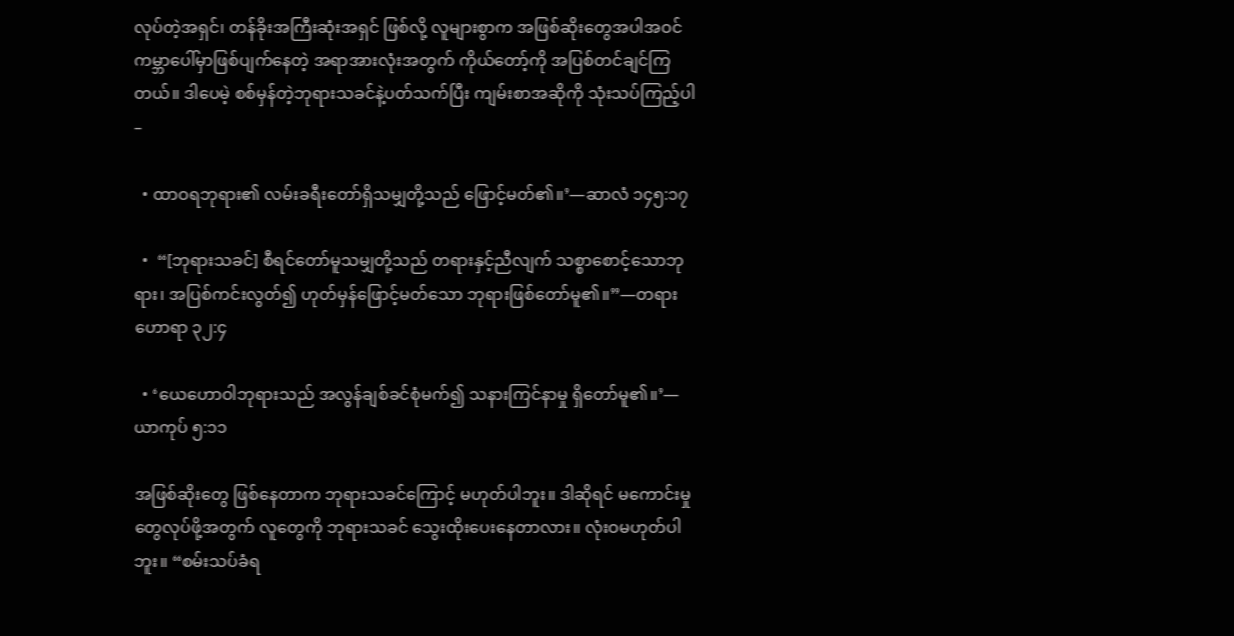လုပ်တဲ့အရှင်၊ တန်ခိုးအကြီးဆုံးအရှင် ဖြစ်လို့ လူများစွာက အဖြစ်ဆိုးတွေအပါအဝင် ကမ္ဘာပေါ်မှာဖြစ်ပျက်နေတဲ့ အရာအားလုံးအတွက် ကိုယ်တော့်ကို အပြစ်တင်ချင်ကြတယ်။ ဒါပေမဲ့ စစ်မှန်တဲ့ဘုရားသခင်နဲ့ပတ်သက်ပြီး ကျမ်းစာအဆိုကို သုံးသပ်ကြည့်ပါ–

  • ထာဝရဘုရား၏ လမ်းခရီးတော်ရှိသမျှတို့သည် ဖြောင့်မတ်၏။’—ဆာလံ ၁၄၅:၁၇

  •  “[ဘုရားသခင်] စီရင်တော်မူသမျှတို့သည် တရားနှင့်ညီလျက် သစ္စာစောင့်သောဘုရား၊ အပြစ်ကင်းလွတ်၍ ဟုတ်မှန်ဖြောင့်မတ်သော ဘုရားဖြစ်တော်မူ၏။”—တရားဟောရာ ၃၂:၄

  • ‘ယေဟောဝါဘုရားသည် အလွန်ချစ်ခင်စုံမက်၍ သနားကြင်နာမှု ရှိတော်မူ၏။’—ယာကုပ် ၅:၁၁

အဖြစ်ဆိုးတွေ ဖြစ်နေတာက ဘုရားသခင်ကြောင့် မဟုတ်ပါဘူး။ ဒါဆိုရင် မကောင်းမှုတွေလုပ်ဖို့အတွက် လူတွေကို ဘုရားသခင် သွေးထိုးပေးနေတာလား။ လုံးဝမဟုတ်ပါဘူး။ “စမ်းသပ်ခံရ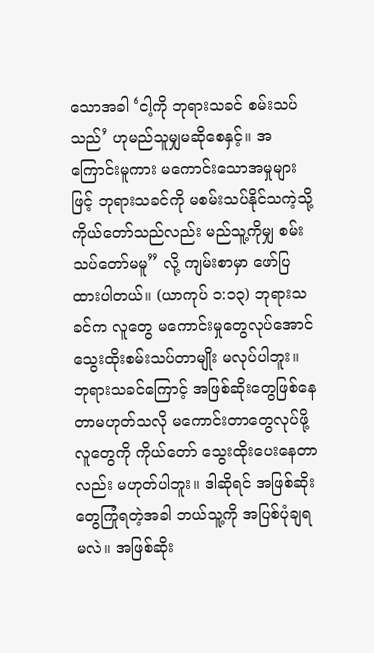သောအခါ ‘ငါ့ကို ဘုရားသခင် စမ်းသပ်သည်’ ဟုမည်သူမျှမဆိုစေနှင့်။ အကြောင်းမူကား မကောင်းသောအမှုများဖြင့် ဘုရားသခင်ကို မစမ်းသပ်နိုင်သကဲ့သို့ ကိုယ်တော်သည်လည်း မည်သူ့ကိုမျှ စမ်းသပ်တော်မမူ” လို့ ကျမ်းစာမှာ ဖော်ပြထားပါတယ်။ (ယာကုပ် ၁:၁၃) ဘုရားသခင်က လူတွေ မကောင်းမှုတွေလုပ်အောင် သွေးထိုးစမ်းသပ်တာမျိုး မလုပ်ပါဘူး။ ဘုရားသခင်ကြောင့် အဖြစ်ဆိုးတွေဖြစ်နေတာမဟုတ်သလို မကောင်းတာတွေလုပ်ဖို့ လူတွေကို ကိုယ်တော် သွေးထိုးပေးနေတာလည်း မဟုတ်ပါဘူး။ ဒါဆိုရင် အဖြစ်ဆိုးတွေကြုံရတဲ့အခါ ဘယ်သူ့ကို အပြစ်ပုံချရမလဲ။ အဖြစ်ဆိုး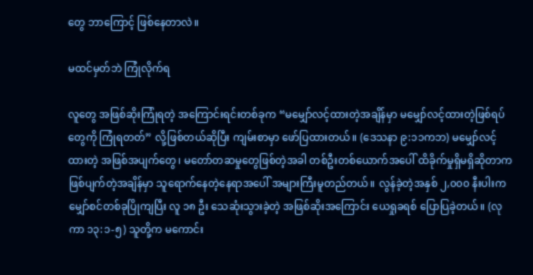တွေ ဘာကြောင့် ဖြစ်နေတာလဲ။

မထင်မှတ်ဘဲ ကြုံလိုက်ရ

လူတွေ အဖြစ်ဆိုးကြုံရတဲ့ အကြောင်းရင်းတစ်ခုက “မမျှော်လင့်ထားတဲ့အချိန်မှာ မမျှော်လင့်ထားတဲ့ဖြစ်ရပ်တွေကို ကြုံရတတ်” လို့ဖြစ်တယ်ဆိုပြီး ကျမ်းစာမှာ ဖော်ပြထားတယ်။ (ဒေသနာ ၉:၁၁ကဘ) မမျှော်လင့်ထားတဲ့ အဖြစ်အပျက်တွေ၊ မတော်တဆမှုတွေဖြစ်တဲ့အခါ တစ်ဦးတစ်ယောက်အပေါ် ထိခိုက်မှုရှိမရှိဆိုတာက ဖြစ်ပျက်တဲ့အချိန်မှာ သူရောက်နေတဲ့နေရာအပေါ် အများကြီးမူတည်တယ်။ လွန်ခဲ့တဲ့အနှစ် ၂,၀၀၀ နီးပါးက မျှော်စင်တစ်ခုပြိုကျပြီး လူ ၁၈ ဦး သေဆုံးသွားခဲ့တဲ့ အဖြစ်ဆိုးအကြောင်း ယေရှုခရစ် ပြောပြခဲ့တယ်။ (လုကာ ၁၃:၁-၅) သူတို့က မကောင်း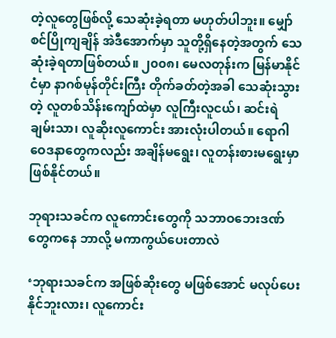တဲ့လူတွေဖြစ်လို့ သေဆုံးခဲ့ရတာ မဟုတ်ပါဘူး။ မျှော်စင်ပြိုကျချိန် အဲဒီအောက်မှာ သူတို့ရှိနေတဲ့အတွက် သေဆုံးခဲ့ရတာဖြစ်တယ်။ ၂၀၀၈၊ မေလတုန်းက မြန်မာနိုင်ငံမှာ နာဂစ်မုန်တိုင်းကြီး တိုက်ခတ်တဲ့အခါ သေဆုံးသွားတဲ့ လူတစ်သိန်းကျော်ထဲမှာ လူကြီးလူငယ်၊ ဆင်းရဲချမ်းသာ၊ လူဆိုးလူကောင်း အားလုံးပါတယ်။ ရောဂါဝေဒနာတွေကလည်း အချိန်မရွေး၊ လူတန်းစားမရွေးမှာ ဖြစ်နိုင်တယ်။

ဘုရားသခင်က လူကောင်းတွေကို သဘာဝဘေးဒဏ်တွေကနေ ဘာလို့ မကာကွယ်ပေးတာလဲ

‘ဘုရားသခင်က အဖြစ်ဆိုးတွေ မဖြစ်အောင် မလုပ်ပေးနိုင်ဘူးလား၊ လူကောင်း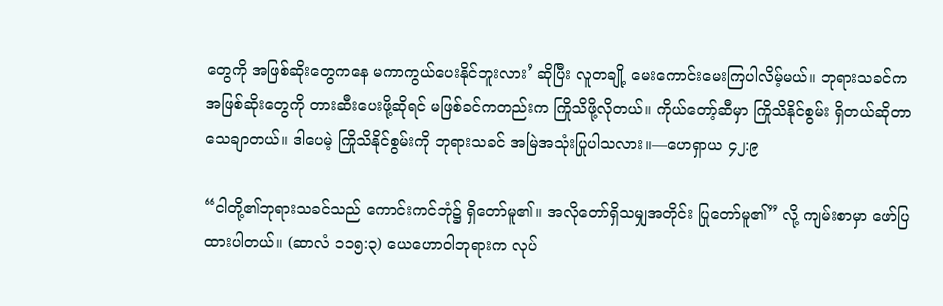တွေကို အဖြစ်ဆိုးတွေကနေ မကာကွယ်ပေးနိုင်ဘူးလား’ ဆိုပြီး လူတချို့ မေးကောင်းမေးကြပါလိမ့်မယ်။ ဘုရားသခင်က အဖြစ်ဆိုးတွေကို တားဆီးပေးဖို့ဆိုရင် မဖြစ်ခင်ကတည်းက ကြိုသိဖို့လိုတယ်။ ကိုယ်တော့်ဆီမှာ ကြိုသိနိုင်စွမ်း ရှိတယ်ဆိုတာ သေချာတယ်။ ဒါပေမဲ့ ကြိုသိနိုင်စွမ်းကို ဘုရားသခင် အမြဲအသုံးပြုပါသလား။—ဟေရှာယ ၄၂:၉

“ငါတို့၏ဘုရားသခင်သည် ကောင်းကင်ဘုံ၌ ရှိတော်မူ၏။ အလိုတော်ရှိသမျှအတိုင်း ပြုတော်မူ၏” လို့ ကျမ်းစာမှာ ဖော်ပြထားပါတယ်။ (ဆာလံ ၁၁၅:၃) ယေဟောဝါဘုရားက လုပ်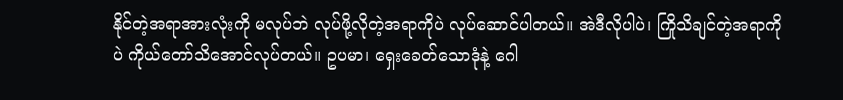နိုင်တဲ့အရာအားလုံးကို မလုပ်ဘဲ လုပ်ဖို့လိုတဲ့အရာကိုပဲ လုပ်ဆောင်ပါတယ်။ အဲဒီလိုပါပဲ၊ ကြိုသိချင်တဲ့အရာကိုပဲ ကိုယ်တော်သိအောင်လုပ်တယ်။ ဥပမာ၊ ရှေးခေတ်သောဒုံနဲ့ ဂေါ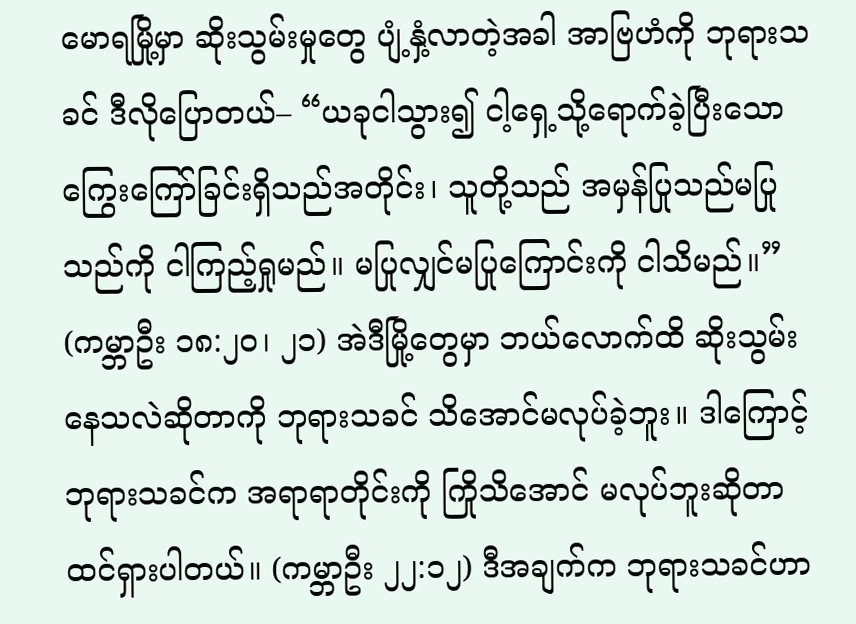မောရမြို့မှာ ဆိုးသွမ်းမှုတွေ ပျံ့နှံ့လာတဲ့အခါ အာဗြဟံကို ဘုရားသခင် ဒီလိုပြောတယ်– “ယခုငါသွား၍ ငါ့ရှေ့သို့ရောက်ခဲ့ပြီးသော ကြွေးကြော်ခြင်းရှိသည်အတိုင်း၊ သူတို့သည် အမှန်ပြုသည်မပြုသည်ကို ငါကြည့်ရှုမည်။ မပြုလျှင်မပြုကြောင်းကို ငါသိမည်။” (ကမ္ဘာဦး ၁၈:၂၀၊ ၂၁) အဲဒီမြို့တွေမှာ ဘယ်လောက်ထိ ဆိုးသွမ်းနေသလဲဆိုတာကို ဘုရားသခင် သိအောင်မလုပ်ခဲ့ဘူး။ ဒါကြောင့် ဘုရားသခင်က အရာရာတိုင်းကို ကြိုသိအောင် မလုပ်ဘူးဆိုတာ ထင်ရှားပါတယ်။ (ကမ္ဘာဦး ၂၂:၁၂) ဒီအချက်က ဘုရားသခင်ဟာ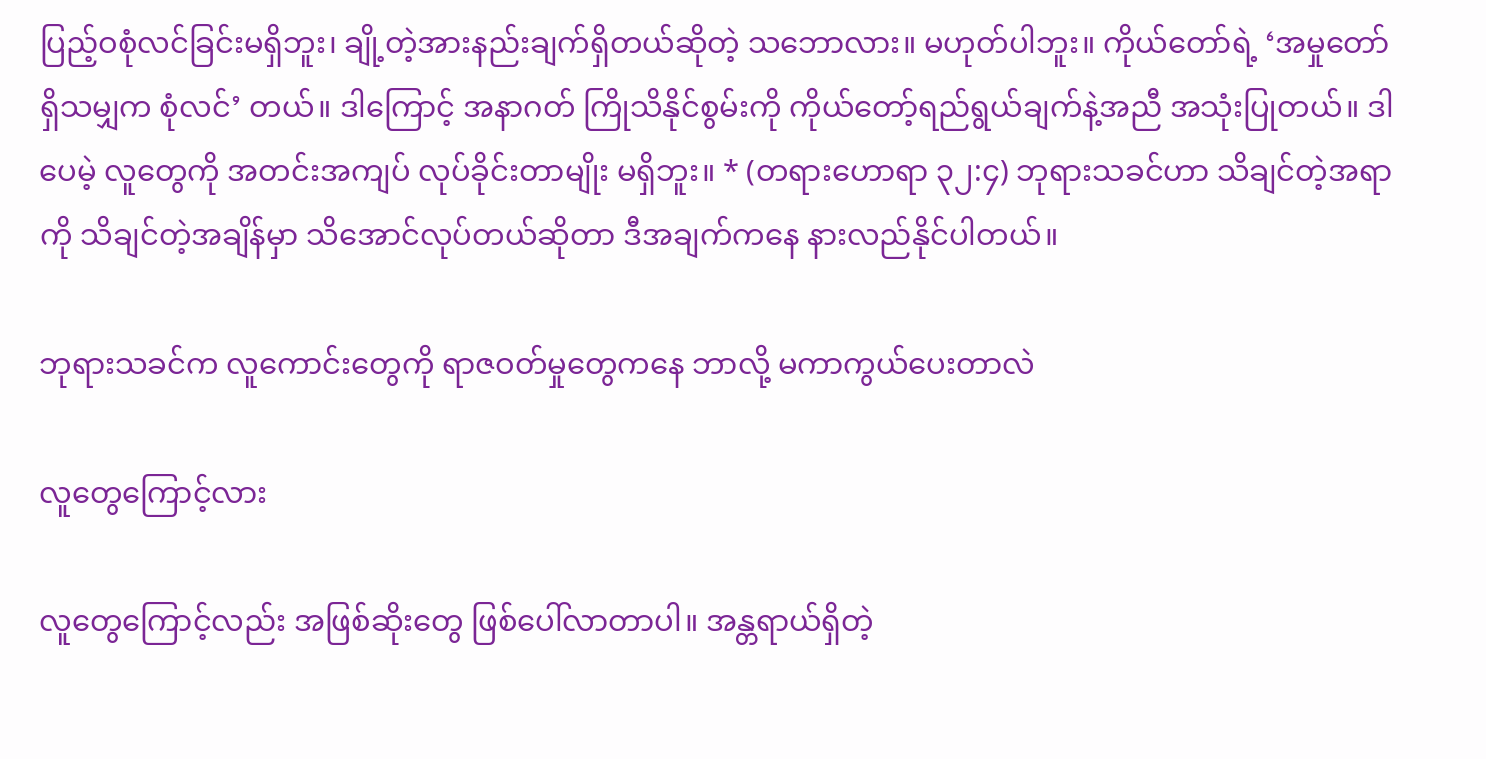ပြည့်ဝစုံလင်ခြင်းမရှိဘူး၊ ချို့တဲ့အားနည်းချက်ရှိတယ်ဆိုတဲ့ သဘောလား။ မဟုတ်ပါဘူး။ ကိုယ်တော်ရဲ့ ‘အမှုတော်ရှိသမျှက စုံလင်’ တယ်။ ဒါကြောင့် အနာဂတ် ကြိုသိနိုင်စွမ်းကို ကိုယ်တော့်ရည်ရွယ်ချက်နဲ့အညီ အသုံးပြုတယ်။ ဒါပေမဲ့ လူတွေကို အတင်းအကျပ် လုပ်ခိုင်းတာမျိုး မရှိဘူး။ * (တရားဟောရာ ၃၂:၄) ဘုရားသခင်ဟာ သိချင်တဲ့အရာကို သိချင်တဲ့အချိန်မှာ သိအောင်လုပ်တယ်ဆိုတာ ဒီအချက်ကနေ နားလည်နိုင်ပါတယ်။

ဘုရားသခင်က လူကောင်းတွေကို ရာဇဝတ်မှုတွေကနေ ဘာလို့ မကာကွယ်ပေးတာလဲ

လူတွေကြောင့်လား

လူတွေကြောင့်လည်း အဖြစ်ဆိုးတွေ ဖြစ်ပေါ်လာတာပါ။ အန္တရာယ်ရှိတဲ့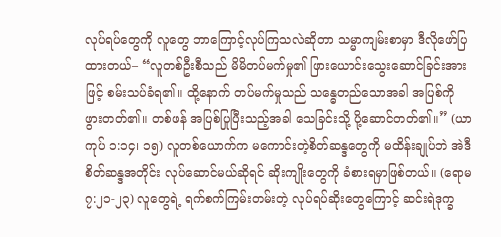လုပ်ရပ်တွေကို လူတွေ ဘာကြောင့်လုပ်ကြသလဲဆိုတာ သမ္မာကျမ်းစာမှာ ဒီလိုဖော်ပြထားတယ်– “လူတစ်ဦးစီသည် မိမိတပ်မက်မှု၏ ဖြားယောင်းသွေးဆောင်ခြင်းအားဖြင့် စမ်းသပ်ခံရ၏။ ထို့နောက် တပ်မက်မှုသည် သန္ဓေတည်သောအခါ အပြစ်ကို ဖွားတတ်၏။ တစ်ဖန် အပြစ်ပြုပြီးသည့်အခါ သေခြင်းသို့ ပို့ဆောင်တတ်၏။” (ယာကုပ် ၁:၁၄၊ ၁၅) လူတစ်ယောက်က မကောင်းတဲ့စိတ်ဆန္ဒတွေကို မထိန်းချုပ်ဘဲ အဲဒီစိတ်ဆန္ဒအတိုင်း လုပ်ဆောင်မယ်ဆိုရင် ဆိုးကျိုးတွေကို ခံစားရမှာဖြစ်တယ်။ (ရောမ ၇:၂၁-၂၃) လူတွေရဲ့ ရက်စက်ကြမ်းတမ်းတဲ့ လုပ်ရပ်ဆိုးတွေကြောင့် ဆင်းရဲဒုက္ခ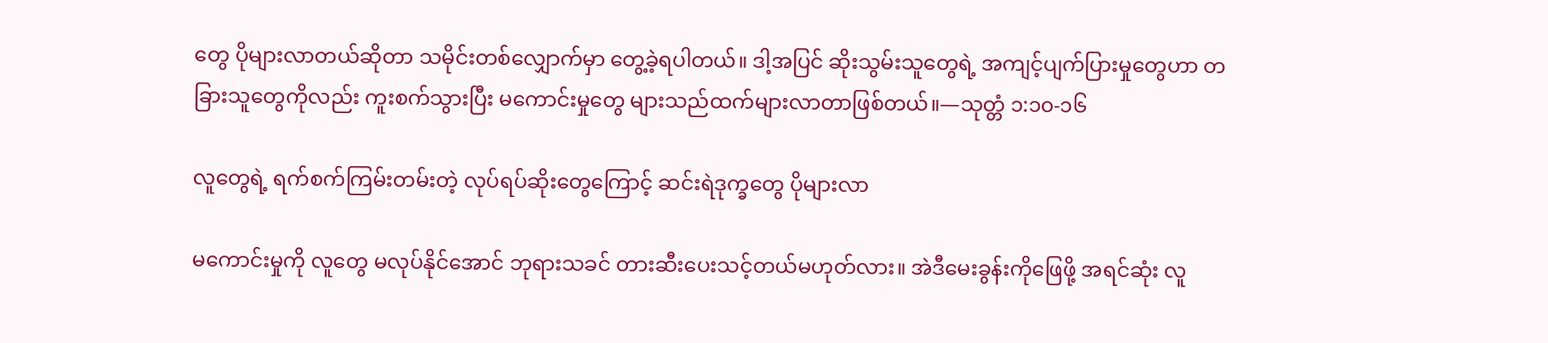တွေ ပိုများလာတယ်ဆိုတာ သမိုင်းတစ်လျှောက်မှာ တွေ့ခဲ့ရပါတယ်။ ဒါ့အပြင် ဆိုးသွမ်းသူတွေရဲ့ အကျင့်ပျက်ပြားမှုတွေဟာ တခြားသူတွေကိုလည်း ကူးစက်သွားပြီး မကောင်းမှုတွေ များသည်ထက်များလာတာဖြစ်တယ်။—သုတ္တံ ၁:၁၀-၁၆

လူတွေရဲ့ ရက်စက်ကြမ်းတမ်းတဲ့ လုပ်ရပ်ဆိုးတွေကြောင့် ဆင်းရဲဒုက္ခတွေ ပိုများလာ

မကောင်းမှုကို လူတွေ မလုပ်နိုင်အောင် ဘုရားသခင် တားဆီးပေးသင့်တယ်မဟုတ်လား။ အဲဒီမေးခွန်းကိုဖြေဖို့ အရင်ဆုံး လူ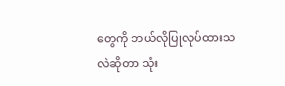တွေကို ဘယ်လိုပြုလုပ်ထားသလဲဆိုတာ သုံး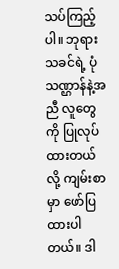သပ်ကြည့်ပါ။ ဘုရားသခင်ရဲ့ ပုံသဏ္ဌာန်နဲ့အညီ လူတွေကို ပြုလုပ်ထားတယ်လို့ ကျမ်းစာမှာ ဖော်ပြထားပါတယ်။ ဒါ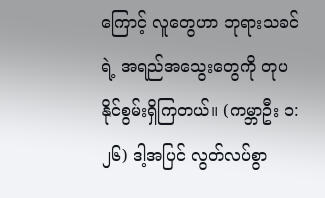ကြောင့် လူတွေဟာ ဘုရားသခင်ရဲ့ အရည်အသွေးတွေကို တုပနိုင်စွမ်းရှိကြတယ်။ (ကမ္ဘာဦး ၁:၂၆) ဒါ့အပြင် လွတ်လပ်စွာ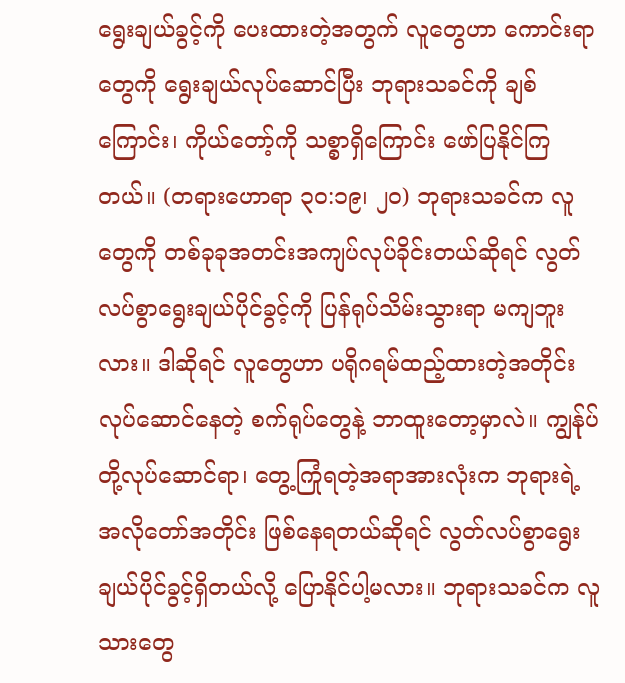ရွေးချယ်ခွင့်ကို ပေးထားတဲ့အတွက် လူတွေဟာ ကောင်းရာတွေကို ရွေးချယ်လုပ်ဆောင်ပြီး ဘုရားသခင်ကို ချစ်ကြောင်း၊ ကိုယ်တော့်ကို သစ္စာရှိကြောင်း ဖော်ပြနိုင်ကြတယ်။ (တရားဟောရာ ၃၀:၁၉၊ ၂၀) ဘုရားသခင်က လူတွေကို တစ်ခုခုအတင်းအကျပ်လုပ်ခိုင်းတယ်ဆိုရင် လွတ်လပ်စွာရွေးချယ်ပိုင်ခွင့်ကို ပြန်ရုပ်သိမ်းသွားရာ မကျဘူးလား။ ဒါဆိုရင် လူတွေဟာ ပရိုဂရမ်ထည့်ထားတဲ့အတိုင်း လုပ်ဆောင်နေတဲ့ စက်ရုပ်တွေနဲ့ ဘာထူးတော့မှာလဲ။ ကျွန်ုပ်တို့လုပ်ဆောင်ရာ၊ တွေ့ကြုံရတဲ့အရာအားလုံးက ဘုရားရဲ့ အလိုတော်အတိုင်း ဖြစ်နေရတယ်ဆိုရင် လွတ်လပ်စွာရွေးချယ်ပိုင်ခွင့်ရှိတယ်လို့ ပြောနိုင်ပါ့မလား။ ဘုရားသခင်က လူသားတွေ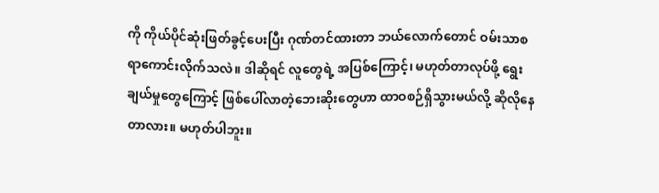ကို ကိုယ်ပိုင်ဆုံးဖြတ်ခွင့်ပေးပြီး ဂုဏ်တင်ထားတာ ဘယ်လောက်တောင် ဝမ်းသာစရာကောင်းလိုက်သလဲ။ ဒါဆိုရင် လူတွေရဲ့ အပြစ်ကြောင့်၊ မဟုတ်တာလုပ်ဖို့ ရွေးချယ်မှုတွေကြောင့် ဖြစ်ပေါ်လာတဲ့ဘေးဆိုးတွေဟာ ထာဝစဉ်ရှိသွားမယ်လို့ ဆိုလိုနေတာလား။ မဟုတ်ပါဘူး။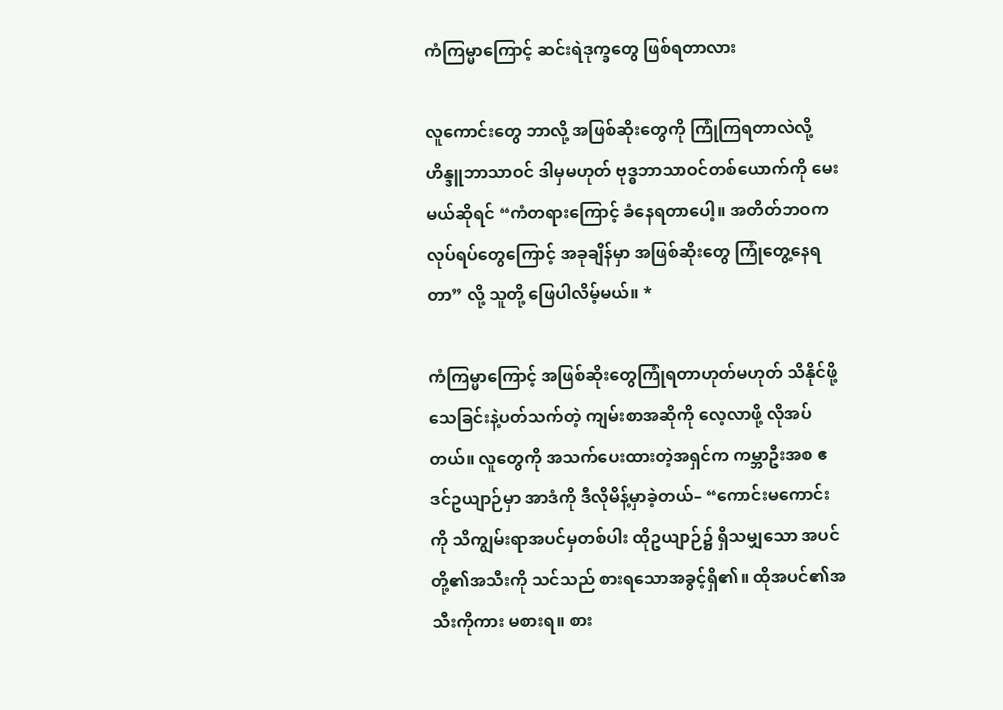ကံကြမ္မာကြောင့် ဆင်းရဲဒုက္ခတွေ ဖြစ်ရတာလား

လူကောင်းတွေ ဘာလို့ အဖြစ်ဆိုးတွေကို ကြုံကြရတာလဲလို့ ဟိန္ဒူဘာသာဝင် ဒါမှမဟုတ် ဗုဒ္ဓဘာသာဝင်တစ်ယောက်ကို မေးမယ်ဆိုရင် “ကံတရားကြောင့် ခံနေရတာပေါ့။ အတိတ်ဘဝက လုပ်ရပ်တွေကြောင့် အခုချိန်မှာ အဖြစ်ဆိုးတွေ ကြုံတွေ့နေရတာ” လို့ သူတို့ ဖြေပါလိမ့်မယ်။ *

ကံကြမ္မာကြောင့် အဖြစ်ဆိုးတွေကြုံရတာဟုတ်မဟုတ် သိနိုင်ဖို့ သေခြင်းနဲ့ပတ်သက်တဲ့ ကျမ်းစာအဆိုကို လေ့လာဖို့ လိုအပ်တယ်။ လူတွေကို အသက်ပေးထားတဲ့အရှင်က ကမ္ဘာဦးအစ ဧဒင်ဥယျာဉ်မှာ အာဒံကို ဒီလိုမိန့်မှာခဲ့တယ်– “ကောင်းမကောင်းကို သိကျွမ်းရာအပင်မှတစ်ပါး ထိုဥယျာဉ်၌ ရှိသမျှသော အပင်တို့၏အသီးကို သင်သည် စားရသောအခွင့်ရှိ၏။ ထိုအပင်၏အသီးကိုကား မစားရ။ စား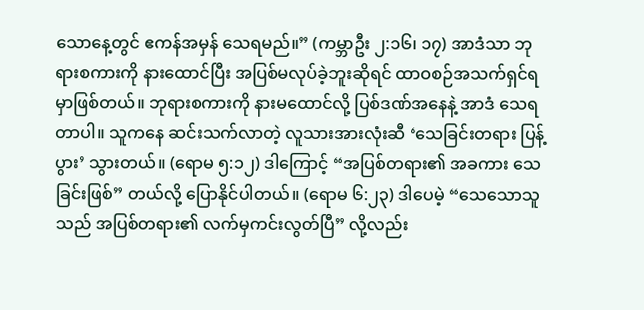သောနေ့တွင် ဧကန်အမှန် သေရမည်။” (ကမ္ဘာဦး ၂:၁၆၊ ၁၇) အာဒံသာ ဘုရားစကားကို နားထောင်ပြီး အပြစ်မလုပ်ခဲ့ဘူးဆိုရင် ထာဝစဉ်အသက်ရှင်ရမှာဖြစ်တယ်။ ဘုရားစကားကို နားမထောင်လို့ ပြစ်ဒဏ်အနေနဲ့ အာဒံ သေရတာပါ။ သူကနေ ဆင်းသက်လာတဲ့ လူသားအားလုံးဆီ ‘သေခြင်းတရား ပြန့်ပွား’ သွားတယ်။ (ရောမ ၅:၁၂) ဒါကြောင့် “အပြစ်တရား၏ အခကား သေခြင်းဖြစ်” တယ်လို့ ပြောနိုင်ပါတယ်။ (ရောမ ၆:၂၃) ဒါပေမဲ့ “သေသောသူသည် အပြစ်တရား၏ လက်မှကင်းလွတ်ပြီ” လို့လည်း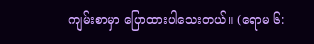ကျမ်းစာမှာ ပြောထားပါသေးတယ်။ (ရောမ ၆: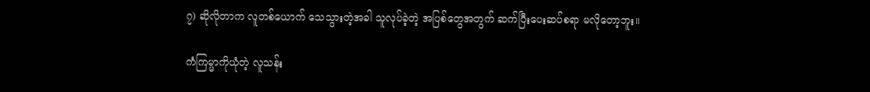၇) ဆိုလိုတာက လူတစ်ယောက် သေသွားတဲ့အခါ သူလုပ်ခဲ့တဲ့ အပြစ်တွေအတွက် ဆက်ပြီးပေးဆပ်စရာ မလိုတော့ဘူး။

ကံကြမ္မာကိုယုံတဲ့ လူသန်း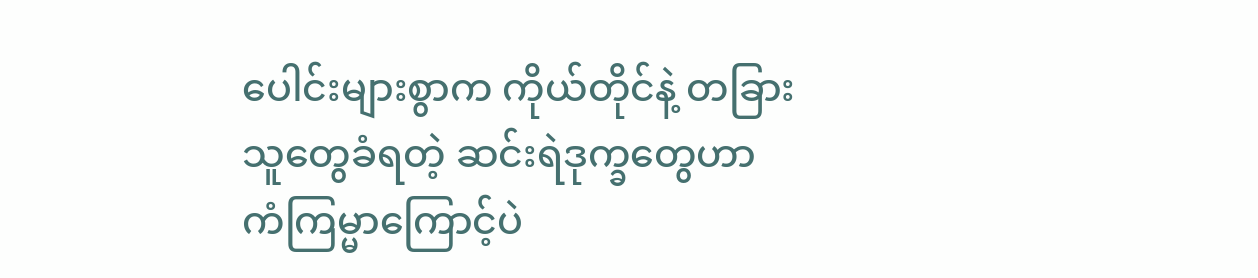ပေါင်းများစွာက ကိုယ်တိုင်နဲ့ တခြားသူတွေခံရတဲ့ ဆင်းရဲဒုက္ခတွေဟာ ကံကြမ္မာကြောင့်ပဲ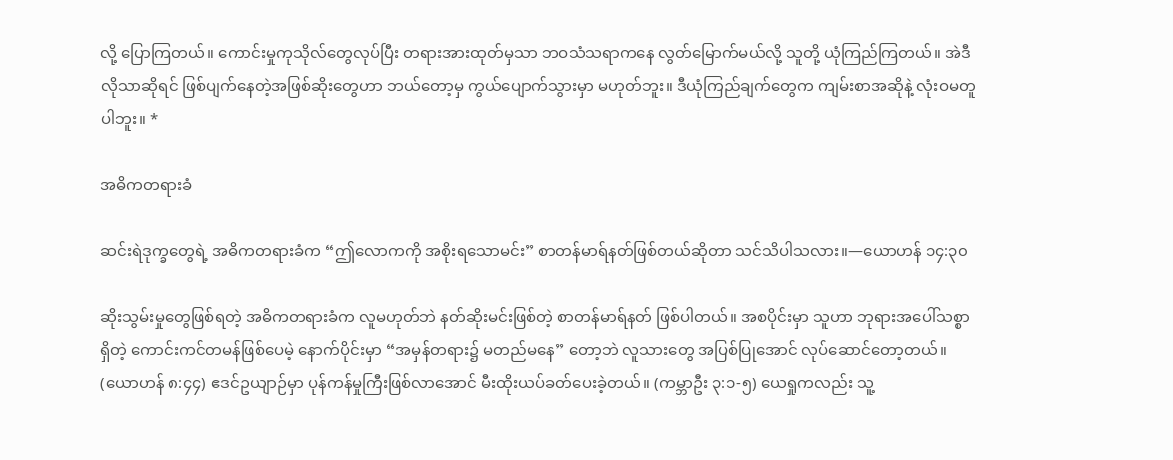လို့ ပြောကြတယ်။ ကောင်းမှုကုသိုလ်တွေလုပ်ပြီး တရားအားထုတ်မှသာ ဘဝသံသရာကနေ လွတ်မြောက်မယ်လို့ သူတို့ ယုံကြည်ကြတယ်။ အဲဒီလိုသာဆိုရင် ဖြစ်ပျက်နေတဲ့အဖြစ်ဆိုးတွေဟာ ဘယ်တော့မှ ကွယ်ပျောက်သွားမှာ မဟုတ်ဘူး။ ဒီယုံကြည်ချက်တွေက ကျမ်းစာအဆိုနဲ့ လုံးဝမတူပါဘူး။ *

အဓိကတရားခံ

ဆင်းရဲဒုက္ခတွေရဲ့ အဓိကတရားခံက “ဤလောကကို အစိုးရသောမင်း” စာတန်မာရ်နတ်ဖြစ်တယ်ဆိုတာ သင်သိပါသလား။—ယောဟန် ၁၄:၃၀

ဆိုးသွမ်းမှုတွေဖြစ်ရတဲ့ အဓိကတရားခံက လူမဟုတ်ဘဲ နတ်ဆိုးမင်းဖြစ်တဲ့ စာတန်မာရ်နတ် ဖြစ်ပါတယ်။ အစပိုင်းမှာ သူဟာ ဘုရားအပေါ်သစ္စာရှိတဲ့ ကောင်းကင်တမန်ဖြစ်ပေမဲ့ နောက်ပိုင်းမှာ “အမှန်တရား၌ မတည်မနေ” တော့ဘဲ လူသားတွေ အပြစ်ပြုအောင် လုပ်ဆောင်တော့တယ်။ (ယောဟန် ၈:၄၄) ဧဒင်ဥယျာဉ်မှာ ပုန်ကန်မှုကြီးဖြစ်လာအောင် မီးထိုးယပ်ခတ်ပေးခဲ့တယ်။ (ကမ္ဘာဦး ၃:၁-၅) ယေရှုကလည်း သူ့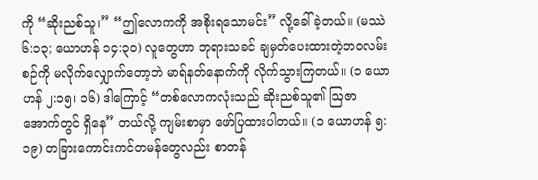ကို “ဆိုးညစ်သူ၊” “ဤလောကကို အစိုးရသောမင်း” လို့ခေါ်ခဲ့တယ်။ (မဿဲ ၆:၁၃; ယောဟန် ၁၄:၃၀) လူတွေဟာ ဘုရားသခင် ချမှတ်ပေးထားတဲ့ဘဝလမ်းစဉ်ကို မလိုက်လျှောက်တော့ဘဲ မာရ်နတ်နောက်ကို လိုက်သွားကြတယ်။ (၁ ယောဟန် ၂:၁၅၊ ၁၆) ဒါကြောင့် “တစ်လောကလုံးသည် ဆိုးညစ်သူ၏ ဩဇာအောက်တွင် ရှိနေ” တယ်လို့ ကျမ်းစာမှာ ဖော်ပြထားပါတယ်။ (၁ ယောဟန် ၅:၁၉) တခြားကောင်းကင်တမန်တွေလည်း စာတန်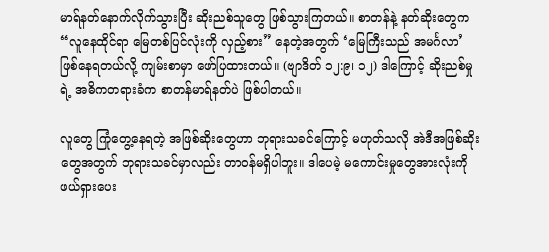မာရ်နတ်နောက်လိုက်သွားပြီး ဆိုးညစ်သူတွေ ဖြစ်သွားကြတယ်။ စာတန်နဲ့ နတ်ဆိုးတွေက “လူနေထိုင်ရာ မြေတစ်ပြင်လုံးကို လှည့်စား” နေတဲ့အတွက် ‘မြေကြီးသည် အမင်္ဂလာ’ ဖြစ်နေရတယ်လို့ ကျမ်းစာမှာ ဖော်ပြထားတယ်။ (ဗျာဒိတ် ၁၂:၉၊ ၁၂) ဒါကြောင့် ဆိုးညစ်မှုရဲ့ အဓိကတရားခံက စာတန်မာရ်နတ်ပဲ ဖြစ်ပါတယ်။

လူတွေ ကြုံတွေ့နေရတဲ့ အဖြစ်ဆိုးတွေဟာ ဘုရားသခင်ကြောင့် မဟုတ်သလို အဲဒီအဖြစ်ဆိုးတွေအတွက် ဘုရားသခင်မှာလည်း တာဝန်မရှိပါဘူး။ ဒါပေမဲ့ မကောင်းမှုတွေအားလုံးကို ဖယ်ရှားပေး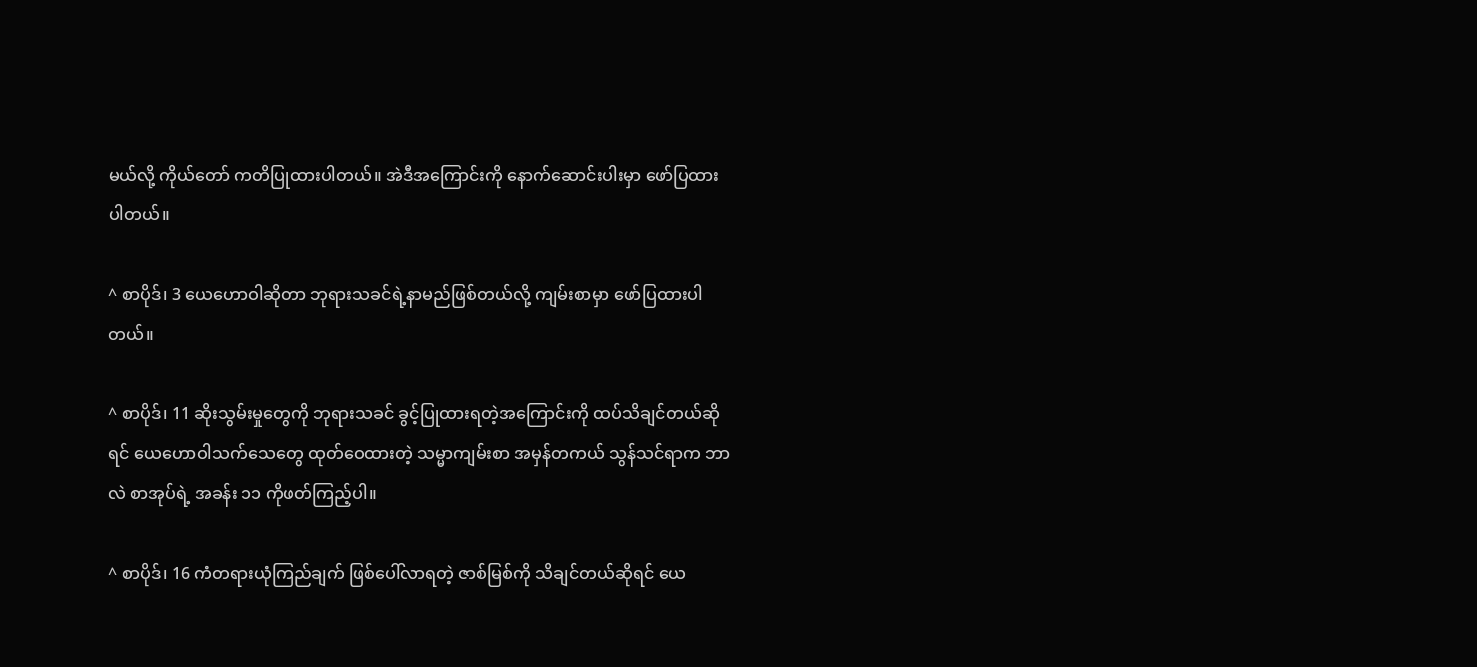မယ်လို့ ကိုယ်တော် ကတိပြုထားပါတယ်။ အဲဒီအကြောင်းကို နောက်ဆောင်းပါးမှာ ဖော်ပြထားပါတယ်။

^ စာပိုဒ်၊ 3 ယေဟောဝါဆိုတာ ဘုရားသခင်ရဲ့နာမည်ဖြစ်တယ်လို့ ကျမ်းစာမှာ ဖော်ပြထားပါတယ်။

^ စာပိုဒ်၊ 11 ဆိုးသွမ်းမှုတွေကို ဘုရားသခင် ခွင့်ပြုထားရတဲ့အကြောင်းကို ထပ်သိချင်တယ်ဆိုရင် ယေဟောဝါသက်သေတွေ ထုတ်ဝေထားတဲ့ သမ္မာကျမ်းစာ အမှန်တကယ် သွန်သင်ရာက ဘာလဲ စာအုပ်ရဲ့ အခန်း ၁၁ ကိုဖတ်ကြည့်ပါ။

^ စာပိုဒ်၊ 16 ကံတရားယုံကြည်ချက် ဖြစ်ပေါ်လာရတဲ့ ဇာစ်မြစ်ကို သိချင်တယ်ဆိုရင် ယေ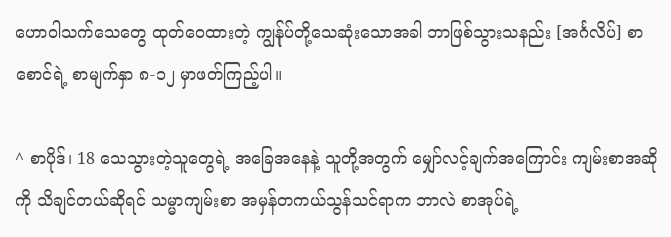ဟောဝါသက်သေတွေ ထုတ်ဝေထားတဲ့ ကျွန်ုပ်တို့သေဆုံးသောအခါ ဘာဖြစ်သွားသနည်း [အင်္ဂလိပ်] စာစောင်ရဲ့ စာမျက်နှာ ၈-၁၂ မှာဖတ်ကြည့်ပါ။

^ စာပိုဒ်၊ 18 သေသွားတဲ့သူတွေရဲ့ အခြေအနေနဲ့ သူတို့အတွက် မျှော်လင့်ချက်အကြောင်း ကျမ်းစာအဆိုကို သိချင်တယ်ဆိုရင် သမ္မာကျမ်းစာ အမှန်တကယ်သွန်သင်ရာက ဘာလဲ စာအုပ်ရဲ့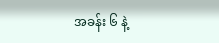အခန်း ၆ နဲ့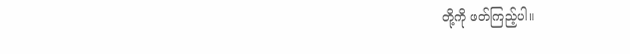တို့ကို ဖတ်ကြည့်ပါ။